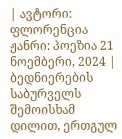| ავტორი: ფლორენცია ჟანრი: პოეზია 21 ნოემბერი, 2024 |
ბედნიერების საბურველს შემოისხამ დილით, ერთგულ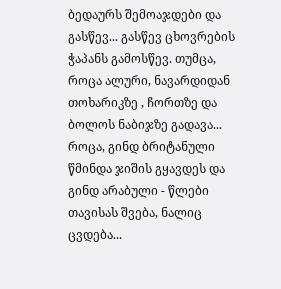ბედაურს შემოაჯდები და გასწევ... გასწევ ცხოვრების ჭაპანს გამოსწევ. თუმცა, როცა ალური, ნავარდიდან თოხარიკზე , ჩორთზე და ბოლოს ნაბიჯზე გადავა... როცა, გინდ ბრიტანული წმინდა ჯიშის გყავდეს და გინდ არაბული - წლები თავისას შვება, ნალიც ცვდება...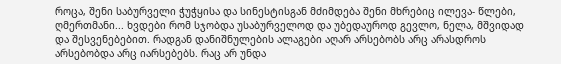როცა, შენი საბურველი ჭუჭყისა და სინესტისგან მძიმდება შენი მხრებიც ილევა- წლები, ღმერთმანი... ხვდები რომ სჯობდა უსაბურველოდ და უბედაუროდ გევლო, ნელა, მშვიდად და შესვენებებით. რადგან დანიშნულების ალაგები აღარ არსებობს არც არასდროს არსებობდა არც იარსებებს. რაც არ უნდა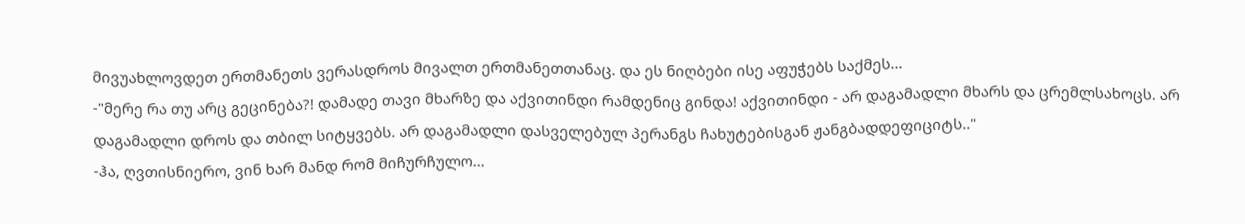მივუახლოვდეთ ერთმანეთს ვერასდროს მივალთ ერთმანეთთანაც. და ეს ნიღბები ისე აფუჭებს საქმეს...
-"მერე რა თუ არც გეცინება?! დამადე თავი მხარზე და აქვითინდი რამდენიც გინდა! აქვითინდი - არ დაგამადლი მხარს და ცრემლსახოცს. არ დაგამადლი დროს და თბილ სიტყვებს. არ დაგამადლი დასველებულ პერანგს ჩახუტებისგან ჟანგბადდეფიციტს.."
-ჰა, ღვთისნიერო, ვინ ხარ მანდ რომ მიჩურჩულო...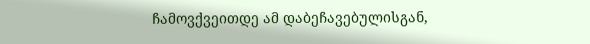ჩამოვქვეითდე ამ დაბეჩავებულისგან,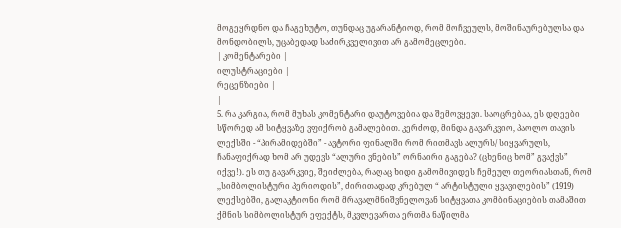მოგეყრდნო და ჩაგეხუტო, თუნდაც უგარანტიოდ, რომ მოჩვეულს, მოშინაურებულსა და მონდობილს, უცაბედად საძირკველივით არ გამომეცლები.
| კომენტარები |
ილუსტრაციები |
რეცენზიები |
|
5. რა კარგია, რომ მუხას კომენტარი დაუტოვებია და შემოვყევი. საოცრებაა, ეს დღეები სწორედ ამ სიტყვაზე ვფიქრობ გამალებით. კერძოდ, მინდა გავარკვიო, პაოლო თავის ლექსში - “პირამიდებში” - ავტორი ფინალში რომ რითმავს ალურს/ სიყვარულს, ჩანაფიქრად ხომ არ უდევს “ალური ვნების” ორნაირი გაგება? (ცხენიც ხომ” გვაქვს” იქვე!). ეს თუ გავარკვიე, შეიძლება, რაღაც ხიდი გამომივიდეს ჩემეულ თეორიასთან, რომ ,,სიმბოლისტური პერიოდის”, ძირითადად კრებულ “ არტისტული ყვავილების” (1919) ლექსებში, გალაკტიონი რომ მრავალმნიშვნელოვან სიტყვათა კომბინაციების თამაშით ქმნის სიმბოლისტურ ეფექტს, მკვლევართა ერთმა ნაწილმა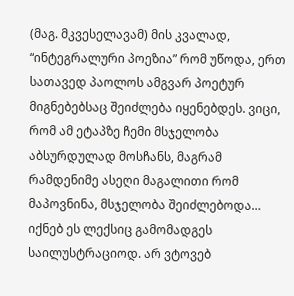(მაგ. მკვესელავამ) მის კვალად, “ინტეგრალური პოეზია” რომ უწოდა, ერთ სათავედ პაოლოს ამგვარ პოეტურ მიგნებებსაც შეიძლება იყენებდეს. ვიცი, რომ ამ ეტაპზე ჩემი მსჯელობა აბსურდულად მოსჩანს, მაგრამ რამდენიმე ასეღი მაგალითი რომ მაპოვნინა, მსჯელობა შეიძლებოდა… იქნებ ეს ლექსიც გამომადგეს საილუსტრაციოდ. არ ვტოვებ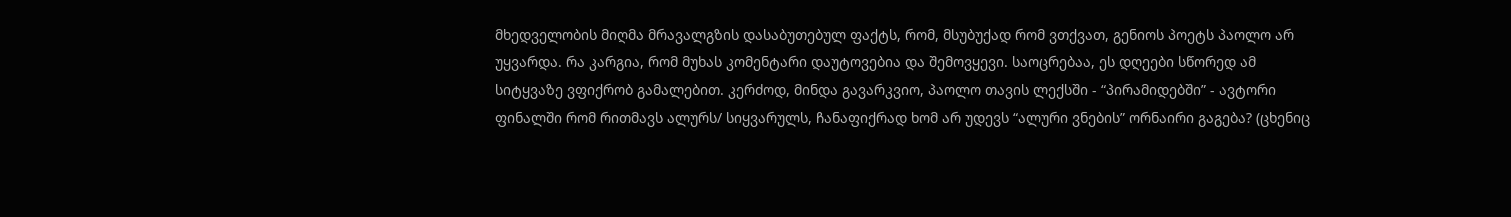მხედველობის მიღმა მრავალგზის დასაბუთებულ ფაქტს, რომ, მსუბუქად რომ ვთქვათ, გენიოს პოეტს პაოლო არ უყვარდა. რა კარგია, რომ მუხას კომენტარი დაუტოვებია და შემოვყევი. საოცრებაა, ეს დღეები სწორედ ამ სიტყვაზე ვფიქრობ გამალებით. კერძოდ, მინდა გავარკვიო, პაოლო თავის ლექსში - “პირამიდებში” - ავტორი ფინალში რომ რითმავს ალურს/ სიყვარულს, ჩანაფიქრად ხომ არ უდევს “ალური ვნების” ორნაირი გაგება? (ცხენიც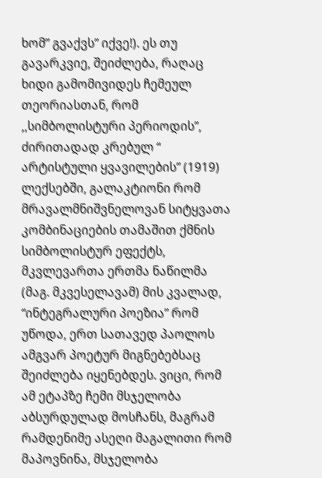ხომ” გვაქვს” იქვე!). ეს თუ გავარკვიე, შეიძლება, რაღაც ხიდი გამომივიდეს ჩემეულ თეორიასთან, რომ ,,სიმბოლისტური პერიოდის”, ძირითადად კრებულ “ არტისტული ყვავილების” (1919) ლექსებში, გალაკტიონი რომ მრავალმნიშვნელოვან სიტყვათა კომბინაციების თამაშით ქმნის სიმბოლისტურ ეფექტს, მკვლევართა ერთმა ნაწილმა (მაგ. მკვესელავამ) მის კვალად, “ინტეგრალური პოეზია” რომ უწოდა, ერთ სათავედ პაოლოს ამგვარ პოეტურ მიგნებებსაც შეიძლება იყენებდეს. ვიცი, რომ ამ ეტაპზე ჩემი მსჯელობა აბსურდულად მოსჩანს, მაგრამ რამდენიმე ასეღი მაგალითი რომ მაპოვნინა, მსჯელობა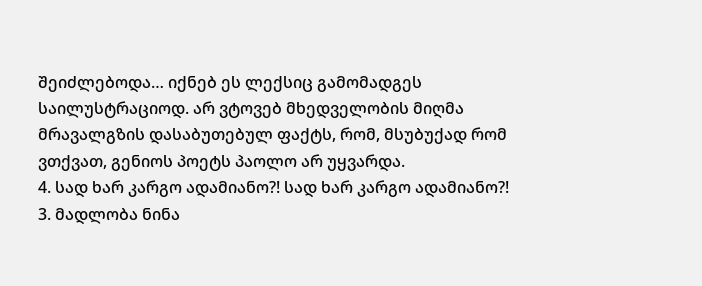შეიძლებოდა… იქნებ ეს ლექსიც გამომადგეს საილუსტრაციოდ. არ ვტოვებ მხედველობის მიღმა მრავალგზის დასაბუთებულ ფაქტს, რომ, მსუბუქად რომ ვთქვათ, გენიოს პოეტს პაოლო არ უყვარდა.
4. სად ხარ კარგო ადამიანო?! სად ხარ კარგო ადამიანო?!
3. მადლობა ნინა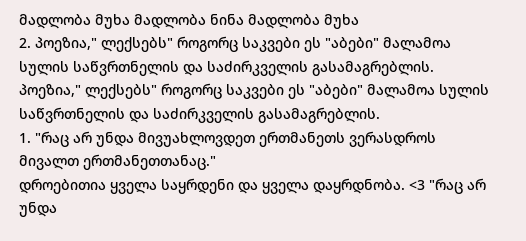მადლობა მუხა მადლობა ნინა მადლობა მუხა
2. პოეზია," ლექსებს" როგორც საკვები ეს "აბები" მალამოა სულის საწვრთნელის და საძირკველის გასამაგრებლის. პოეზია," ლექსებს" როგორც საკვები ეს "აბები" მალამოა სულის საწვრთნელის და საძირკველის გასამაგრებლის.
1. "რაც არ უნდა მივუახლოვდეთ ერთმანეთს ვერასდროს მივალთ ერთმანეთთანაც."
დროებითია ყველა საყრდენი და ყველა დაყრდნობა. <3 "რაც არ უნდა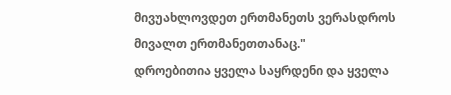მივუახლოვდეთ ერთმანეთს ვერასდროს მივალთ ერთმანეთთანაც."
დროებითია ყველა საყრდენი და ყველა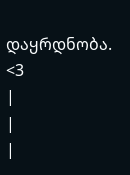დაყრდნობა. <3
|
|
|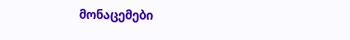მონაცემები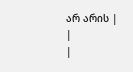არ არის |
|
|